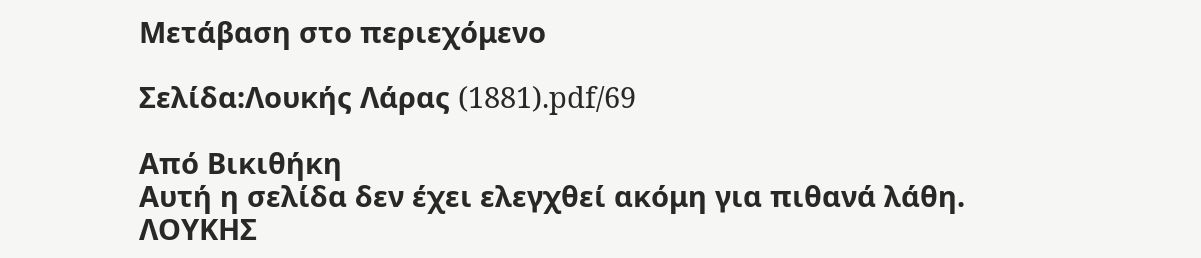Μετάβαση στο περιεχόμενο

Σελίδα:Λουκής Λάρας (1881).pdf/69

Από Βικιθήκη
Αυτή η σελίδα δεν έχει ελεγχθεί ακόμη για πιθανά λάθη.
ΛΟΥΚΗΣ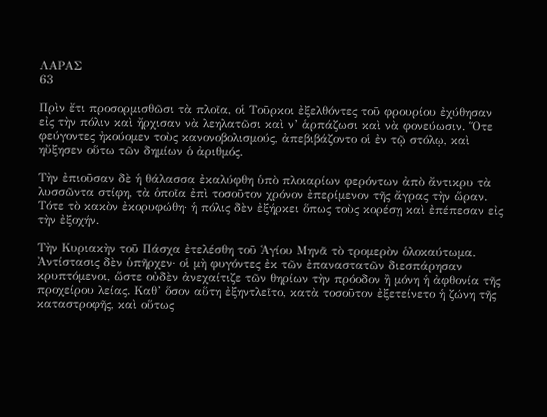ΛΑΡΑΣ
63

Πρὶν ἔτι προσορμισθῶσι τὰ πλοῖα, οἱ Τοῦρκοι ἐξελθόντες τοῦ φρουρίου ἐχύθησαν εἰς τὴν πόλιν καὶ ἤρχισαν νὰ λεηλατῶσι καὶ ν’ ἁρπάζωσι καὶ νὰ φονεύωσιν. Ὅτε φεύγοντες ἠκούομεν τοὺς κανονοβολισμούς, ἀπεβιβάζοντο οἱ ἐν τῷ στόλῳ, καὶ ηὔξησεν οὕτω τῶν δημίων ὁ ἀριθμός.

Τὴν ἐπιοῦσαν δὲ ἡ θάλασσα ἐκαλύφθη ὑπὸ πλοιαρίων φερόντων ἀπὸ ἄντικρυ τὰ λυσσῶντα στίφη, τὰ ὁποῖα ἐπὶ τοσοῦτον χρόνον ἐπερίμενον τῆς ἄγρας τὴν ὥραν. Τότε τὸ κακὸν ἐκορυφώθη· ἡ πόλις δὲν ἐξήρκει ὅπως τοὺς κορέσῃ καὶ ἐπέπεσαν εἰς τὴν ἐξοχήν.

Τὴν Κυριακὴν τοῦ Πάσχα ἐτελέσθη τοῦ Ἁγίου Μηνᾶ τὸ τρομερὸν ὁλοκαύτωμα. Ἀντίστασις δὲν ὑπῆρχεν· οἱ μὴ φυγόντες ἐκ τῶν ἐπαναστατῶν διεσπάρησαν κρυπτόμενοι, ὥστε οὐδὲν ἀνεχαίτιζε τῶν θηρίων τὴν πρόοδον ἢ μόνη ἡ ἀφθονία τῆς προχείρου λείας. Καθ’ ὅσον αὕτη ἐξηντλεῖτο, κατὰ τοσοῦτον ἐξετείνετο ἡ ζώνη τῆς καταστροφῆς, καὶ οὕτως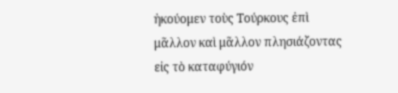ἠκούομεν τοὺς Τούρκους ἐπὶ μᾶλλον καὶ μᾶλλον πλησιάζοντας εἰς τὸ καταφύγιόν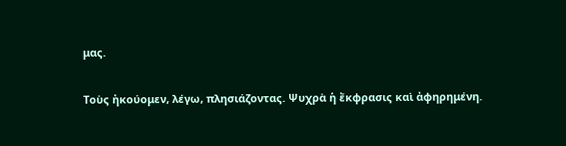μας.

Τοὺς ἠκούομεν, λέγω, πλησιάζοντας. Ψυχρὰ ἡ ἔκφρασις καὶ ἀφηρημένη.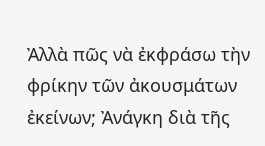Ἀλλὰ πῶς νὰ ἐκφράσω τὴν φρίκην τῶν ἀκουσμάτων ἐκείνων; Ἀνάγκη διὰ τῆς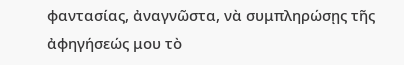φαντασίας, ἀναγνῶστα, νὰ συμπληρώσῃς τῆς ἀφηγήσεώς μου τὸ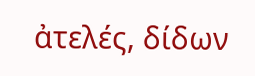ἀτελές, δίδων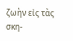ζωὴν εἰς τὰς σκη-